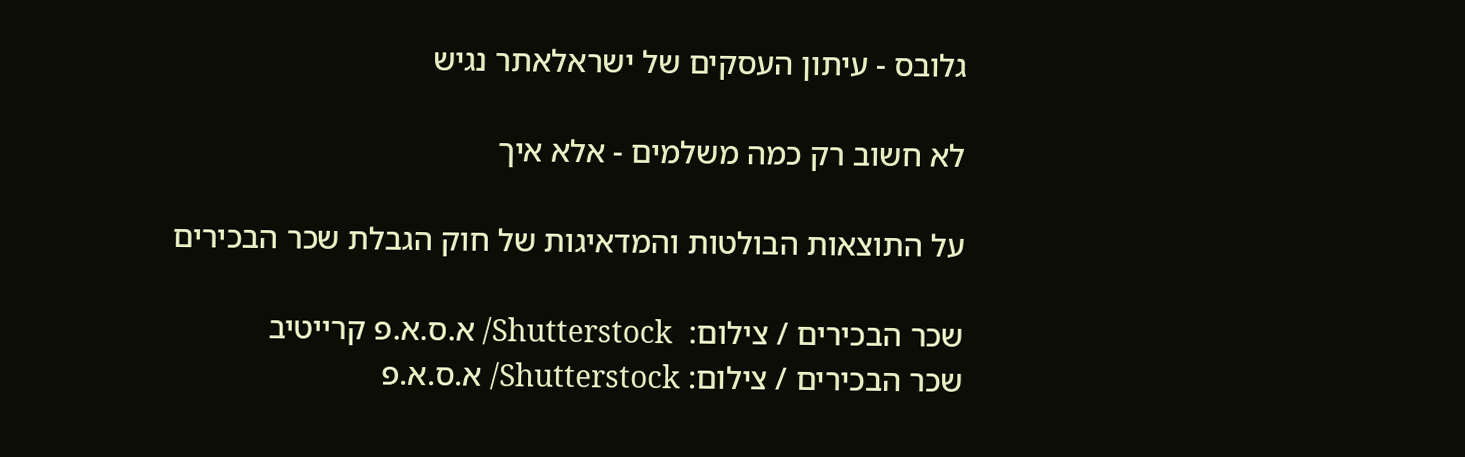גלובס - עיתון העסקים של ישראלאתר נגיש

לא חשוב רק כמה משלמים - אלא איך

על התוצאות הבולטות והמדאיגות של חוק הגבלת שכר הבכירים

שכר הבכירים / צילום:  Shutterstock/ א.ס.א.פ קרייטיב
שכר הבכירים / צילום: Shutterstock/ א.ס.א.פ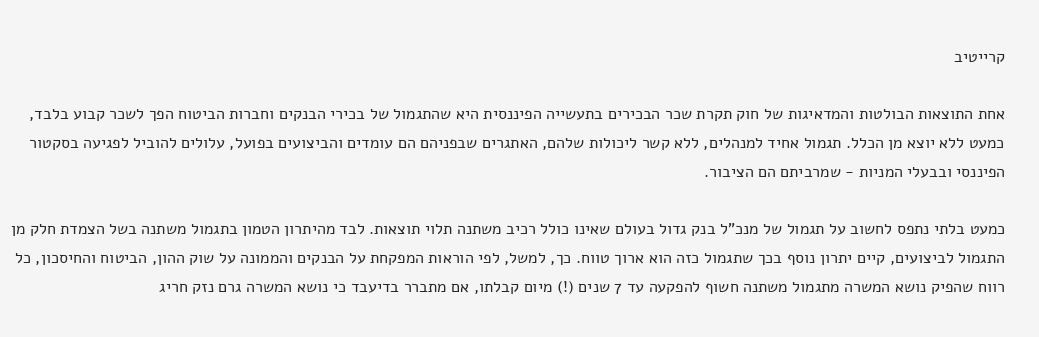קרייטיב

אחת התוצאות הבולטות והמדאיגות של חוק תקרת שכר הבכירים בתעשייה הפיננסית היא שהתגמול של בכירי הבנקים וחברות הביטוח הפך לשכר קבוע בלבד, כמעט ללא יוצא מן הכלל. תגמול אחיד למנהלים, ללא קשר ליכולות שלהם, האתגרים שבפניהם הם עומדים והביצועים בפועל, עלולים להוביל לפגיעה בסקטור הפיננסי ובבעלי המניות - שמרביתם הם הציבור.

כמעט בלתי נתפס לחשוב על תגמול של מנכ"ל בנק גדול בעולם שאינו כולל רכיב משתנה תלוי תוצאות. לבד מהיתרון הטמון בתגמול משתנה בשל הצמדת חלק מן התגמול לביצועים, קיים יתרון נוסף בכך שתגמול כזה הוא ארוך טווח. כך, למשל, לפי הוראות המפקחת על הבנקים והממונה על שוק ההון, הביטוח והחיסכון, כל רווח שהפיק נושא המשרה מתגמול משתנה חשוף להפקעה עד 7 שנים (!) מיום קבלתו, אם מתברר בדיעבד כי נושא המשרה גרם נזק חריג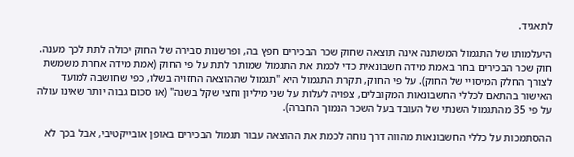לתאגיד.

היעלמותו של התגמול המשתנה אינה תוצאה שחוק שכר הבכירים חפץ בה, ופרשנות סבירה של החוק יכולה לתת לכך מענה. חוק שכר הבכירים בחר באמת מידה חשבונאית כדי לכמת את התגמול שמותר לתת על פי החוק (אמת מידה אחרת משמשת לצורך החלק המיסויי של החוק). על פי החוק, תקרת התגמול היא "תגמול שההוצאה החזויה בשלו, כפי שחושבה למועד האישור בהתאם לכללי החשבונאות המקובלים, צפויה לעלות על שני מיליון וחצי שקל בשנה" (או סכום גבוה יותר שאינו עולה על פי 35 מהתגמול השנתי של העובד בעל השכר הנמוך החברה).

ההסתמכות על כללי החשבונאות מהווה דרך נוחה לכמת את ההוצאה עבור תגמול הבכירים באופן אובייקטיבי, אבל בכך לא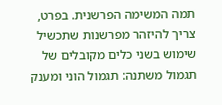תמה המשימה הפרשנית. בפרט, צריך להיזהר מפרשנות שתכשיל שימוש בשני כלים מקובלים של תגמול משתנה: תגמול הוני ומענק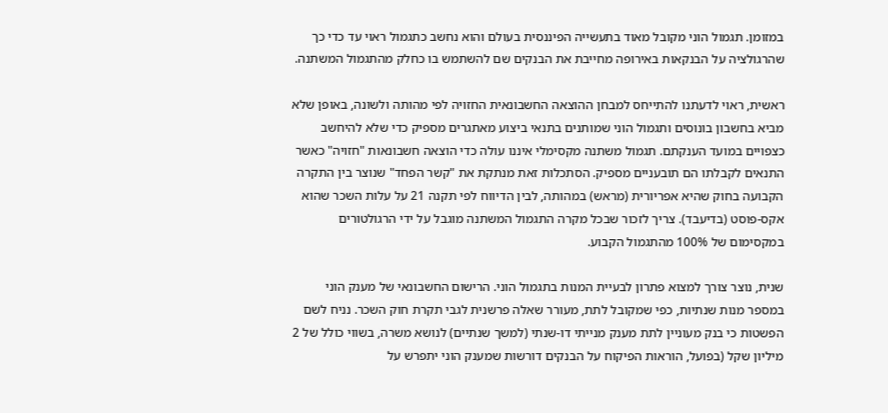במזומן. תגמול הוני מקובל מאוד בתעשייה הפיננסית בעולם והוא נחשב כתגמול ראוי עד כדי כך שהרגולציה על הבנקאות באירופה מחייבת את הבנקים שם להשתמש בו כחלק מהתגמול המשתנה.

ראשית, ראוי לדעתנו להתייחס למבחן ההוצאה החשבונאית החזויה לפי מהותה ולשונה, באופן שלא מביא בחשבון בונוסים ותגמול הוני שמותנים בתנאי ביצוע מאתגרים מספיק כדי שלא להיחשב כצפויים במועד הענקתם. תגמול משתנה מקסימלי איננו עולה כדי הוצאה חשבונאות "חזויה" כאשר התנאים לקבלתו הם תובעניים מספיק. הסתכלות זאת מנתקת את "קשר הפחד" שנוצר בין התקרה הקבועה בחוק שהיא אפריורית (מראש) במהותה, לבין הדיווח לפי תקנה 21 על עלות השכר שהוא אקס-פוסט (בדיעבד). צריך לזכור שבכל מקרה התגמול המשתנה מוגבל על ידי הרגולטורים במקסימום של 100% מהתגמול הקבוע.

שנית, נוצר צורך למצוא פתרון לבעיית המנות בתגמול הוני. הרישום החשבונאי של מענק הוני במספר מנות שנתיות, כפי שמקובל לתת, מעורר שאלה פרשנית לגבי תקרת חוק השכר. נניח לשם הפשטות כי בנק מעוניין לתת מענק מנייתי דו-שנתי (למשך שנתיים) לנושא משרה, בשווי כולל של 2 מיליון שקל (בפועל, הוראות הפיקוח על הבנקים דורשות שמענק הוני יתפרש על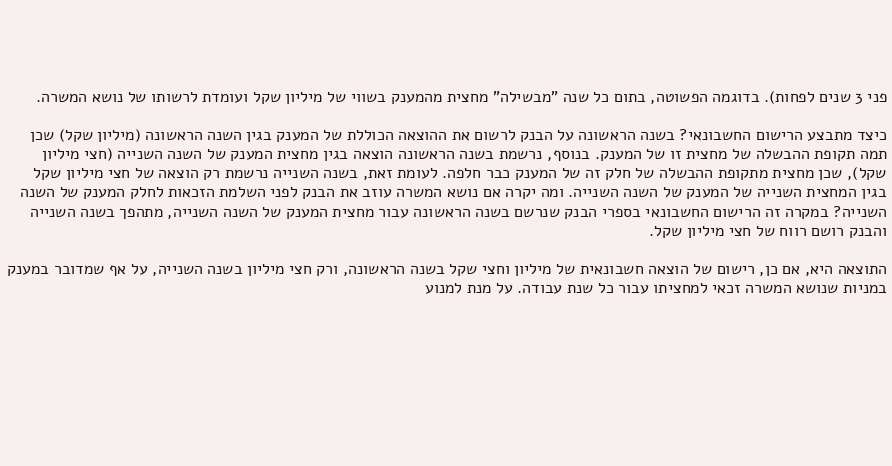פני 3 שנים לפחות). בדוגמה הפשוטה, בתום כל שנה "מבשילה" מחצית מהמענק בשווי של מיליון שקל ועומדת לרשותו של נושא המשרה.

כיצד מתבצע הרישום החשבונאי? בשנה הראשונה על הבנק לרשום את ההוצאה הכוללת של המענק בגין השנה הראשונה (מיליון שקל) שכן תמה תקופת ההבשלה של מחצית זו של המענק. בנוסף, נרשמת בשנה הראשונה הוצאה בגין מחצית המענק של השנה השנייה (חצי מיליון שקל), שכן מחצית מתקופת ההבשלה של חלק זה של המענק כבר חלפה. לעומת זאת, בשנה השנייה נרשמת רק הוצאה של חצי מיליון שקל בגין המחצית השנייה של המענק של השנה השנייה. ומה יקרה אם נושא המשרה עוזב את הבנק לפני השלמת הזכאות לחלק המענק של השנה השנייה? במקרה זה הרישום החשבונאי בספרי הבנק שנרשם בשנה הראשונה עבור מחצית המענק של השנה השנייה, מתהפך בשנה השנייה והבנק רושם רווח של חצי מיליון שקל.

התוצאה היא, אם כן, רישום של הוצאה חשבונאית של מיליון וחצי שקל בשנה הראשונה, ורק חצי מיליון בשנה השנייה, על אף שמדובר במענק במניות שנושא המשרה זכאי למחציתו עבור כל שנת עבודה. על מנת למנוע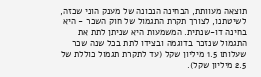תוצאה מעוותת, הבחינה הנכונה של מענק הוני שכזה, לשיטתנו, לצורך תקרת התגמול של חוק השכר - היא בחינה דו-שנתית. המשמעות היא שניתן לתת את התגמול שנזכר בדוגמה ובצידו לתת בכל שנה שכר שעלותו 1.5 מיליון שקל (עד לתקרת תגמול כוללת של 2.5 מיליון שקל).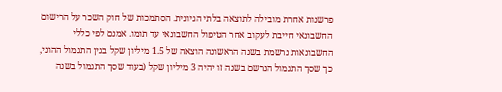פרשנות אחרת מובילה לתוצאה בלתי הגיונית. הסתמכות של חוק השכר על הרישום החשבונאי חייבת לעקוב אחר הטיפול החשבונאי עד תומו. אמנם לפי כללי החשבונאות נרשמת בשנה הראשונה הוצאה של 1.5 מיליון שקל בגין התגמול ההוני, כך שסך התגמול הנרשם בשנה זו יהיה 3 מיליון שקל (בעוד שסך התגמול בשנה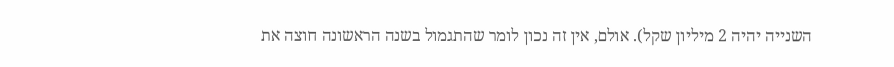השנייה יהיה 2 מיליון שקל). אולם, אין זה נכון לומר שהתגמול בשנה הראשונה חוצה את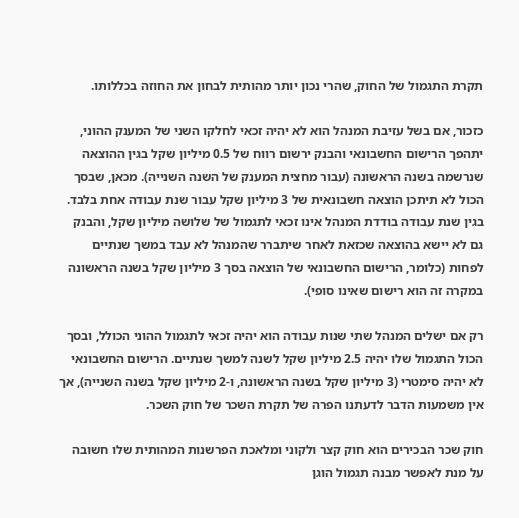תקרת התגמול של החוק, שהרי נכון יותר מהותית לבחון את החוזה בכללותו.

כזכור, אם בשל עזיבת המנהל הוא לא יהיה זכאי לחלקו השני של המענק ההוני, יתהפך הרישום החשבונאי והבנק ירשום רווח של 0.5 מיליון שקל בגין ההוצאה שנרשמה בשנה הראשונה (עבור מחצית המענק של השנה השנייה). מכאן, שבסך הכול לא תיתכן הוצאה חשבונאית של 3 מיליון שקל עבור שנת עבודה אחת בלבד. בגין שנת עבודה בודדת המנהל אינו זכאי לתגמול של שלושה מיליון שקל, והבנק גם לא יישא בהוצאה שכזאת לאחר שיתברר שהמנהל לא עבד במשך שנתיים לפחות (כלומר, הרישום החשבונאי של הוצאה בסך 3 מיליון שקל בשנה הראשונה במקרה זה הוא רישום שאינו סופי).

רק אם ישלים המנהל שתי שנות עבודה הוא יהיה זכאי לתגמול ההוני הכולל, ובסך הכול התגמול שלו יהיה 2.5 מיליון שקל לשנה למשך שנתיים. הרישום החשבונאי לא יהיה סימטרי (3 מיליון שקל בשנה הראשונה, ו-2 מיליון שקל בשנה השנייה), אך אין משמעות הדבר לדעתנו הפרה של תקרת השכר של חוק השכר.

חוק שכר הבכירים הוא חוק קצר ולקוני ומלאכת הפרשנות המהותית שלו חשובה על מנת לאפשר מבנה תגמול הוגן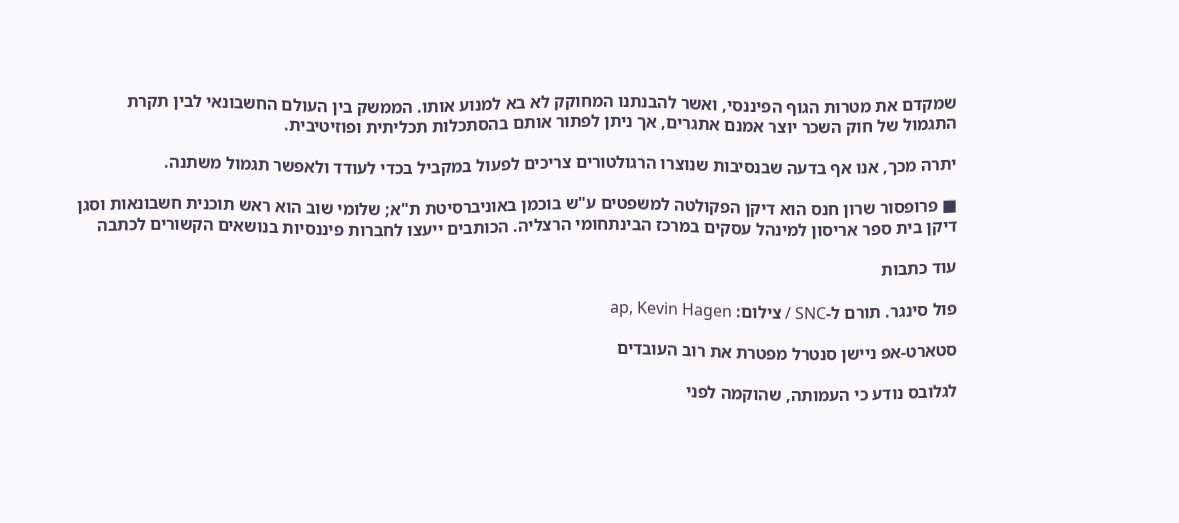שמקדם את מטרות הגוף הפיננסי, ואשר להבנתנו המחוקק לא בא למנוע אותו. הממשק בין העולם החשבונאי לבין תקרת התגמול של חוק השכר יוצר אמנם אתגרים, אך ניתן לפתור אותם בהסתכלות תכליתית ופוזיטיבית.

יתרה מכך, אנו אף בדעה שבנסיבות שנוצרו הרגולטורים צריכים לפעול במקביל בכדי לעודד ולאפשר תגמול משתנה.

■ פרופסור שרון חנס הוא דיקן הפקולטה למשפטים ע"ש בוכמן באוניברסיטת ת"א; שלומי שוב הוא ראש תוכנית חשבונאות וסגן דיקן בית ספר אריסון למינהל עסקים במרכז הבינתחומי הרצליה. הכותבים ייעצו לחברות פיננסיות בנושאים הקשורים לכתבה

עוד כתבות

פול סינגר. תורם ל-SNC / צילום: ap, Kevin Hagen

סטארט-אפ ניישן סנטרל מפטרת את רוב העובדים

לגלובס נודע כי העמותה, שהוקמה לפני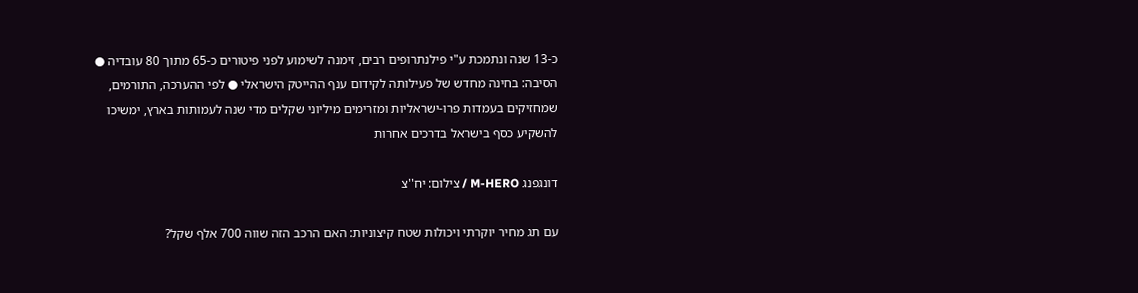כ-13 שנה ונתמכת ע"י פילנתרופים רבים, זימנה לשימוע לפני פיטורים כ-65 מתוך 80 עובדיה ● הסיבה: בחינה מחדש של פעילותה לקידום ענף ההייטק הישראלי ● לפי ההערכה, התורמים, שמחזיקים בעמדות פרו-ישראליות ומזרימים מיליוני שקלים מדי שנה לעמותות בארץ, ימשיכו להשקיע כסף בישראל בדרכים אחרות

דונגפנג M-HERO / צילום: יח''צ

עם תג מחיר יוקרתי ויכולות שטח קיצוניות: האם הרכב הזה שווה 700 אלף שקל?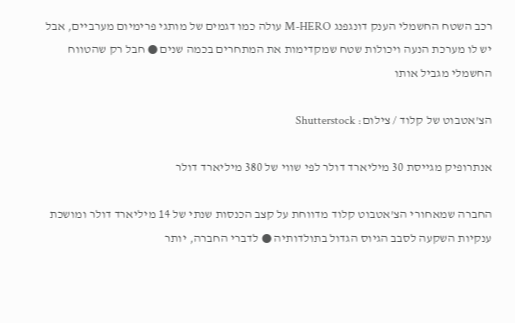רכב השטח החשמלי הענק דונגפנג M-HERO עולה כמו דגמים של מותגי פרימיום מערביים, אבל יש לו מערכת הנעה ויכולות שטח שמקדימות את המתחרים בכמה שנים ● חבל רק שהטווח החשמלי מגביל אותו

הצ'אטבוט של קלוד / צילום: Shutterstock

אנתרופיק מגייסת 30 מיליארד דולר לפי שווי של 380 מיליארד דולר

החברה שמאחורי הצ'אטבוט קלוד מדווחת על קצב הכנסות שנתי של 14 מיליארד דולר ומושכת ענקיות השקעה לסבב הגיוס הגדול בתולדותיה ● לדברי החברה, יותר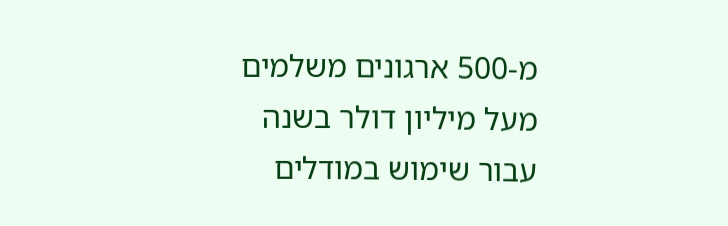מ-500 ארגונים משלמים מעל מיליון דולר בשנה עבור שימוש במודלים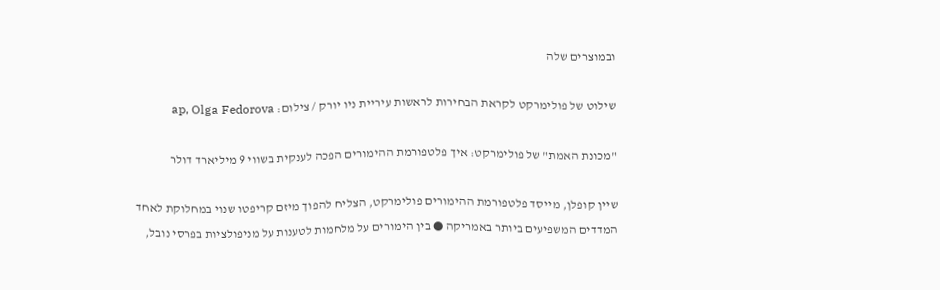ובמוצרים שלה

שילוט של פולימרקט לקראת הבחירות לראשות עיריית ניו יורק / צילום: ap, Olga Fedorova

"מכונת האמת" של פולימרקט: איך פלטפורמת ההימורים הפכה לענקית בשווי 9 מיליארד דולר

שיין קופלן, מייסד פלטפורמת ההימורים פולימרקט, הצליח להפוך מיזם קריפטו שנוי במחלוקת לאחד המדדים המשפיעים ביותר באמריקה ● בין הימורים על מלחמות לטענות על מניפולציות בפרסי נובל,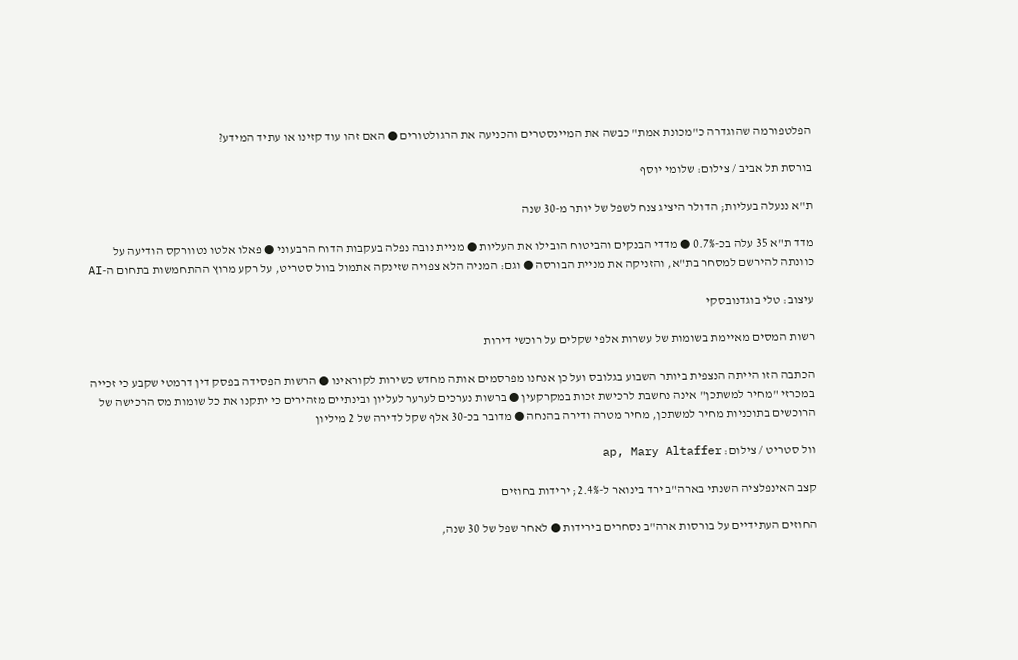הפלטפורמה שהוגדרה כ"מכונת אמת" כבשה את המיינסטרים והכניעה את הרגולטורים ● האם זהו עוד קזינו או עתיד המידע?

בורסת תל אביב / צילום: שלומי יוסף

ת"א ננעלה בעליות; הדולר היציג צנח לשפל של יותר מ-30 שנה

מדד ת"א 35 עלה בכ-0.7% ● מדדי הבנקים והביטוח הובילו את העליות ● מניית נובה נפלה בעקבות הדוח הרבעוני ● פאלו אלטו נטוורקס הודיעה על כוונתה להירשם למסחר בת"א, והזניקה את מניית הבורסה ● וגם: המניה הלא צפויה שזינקה אתמול בוול סטריט, על רקע מרוץ ההתחמשות בתחום ה-AI

עיצוב: טלי בוגדנובסקי

רשות המסים מאיימת בשומות של עשרות אלפי שקלים על רוכשי דירות

הכתבה הזו הייתה הנצפית ביותר השבוע בגלובס ועל כן אנחנו מפרסמים אותה מחדש כשירות לקוראינו ● הרשות הפסידה בפסק דין דרמטי שקבע כי זכייה במכרזי "מחיר למשתכן" אינה נחשבת לרכישת זכות במקרקעין ● ברשות נערכים לערער לעליון ובינתיים מזהירים כי יתקנו את כל שומות מס הרכישה של הרוכשים בתוכניות מחיר למשתכן, מחיר מטרה ודירה בהנחה ● מדובר בכ-30 אלף שקל לדירה של 2 מיליון

וול סטריט / צילום: ap, Mary Altaffer

קצב האינפלציה השנתי בארה"ב ירד בינואר ל-2.4%; ירידות בחוזים

החוזים העתידיים על בורסות ארה"ב נסחרים בירידות ● לאחר שפל של 30 שנה,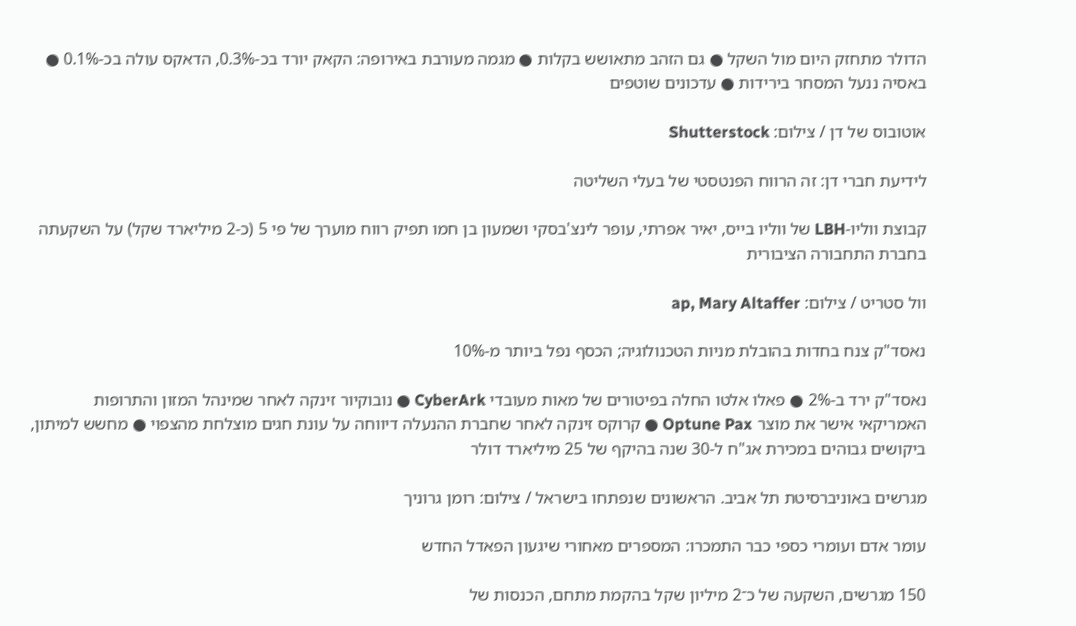הדולר מתחזק היום מול השקל ● גם הזהב מתאושש בקלות ● מגמה מעורבת באירופה: הקאק יורד בכ-0.3%, הדאקס עולה בכ-0.1% ● באסיה ננעל המסחר בירידות ● עדכונים שוטפים

אוטובוס של דן / צילום: Shutterstock

לידיעת חברי דן: זה הרווח הפנטסטי של בעלי השליטה

קבוצת ווליו-LBH של ווליו בייס, יאיר אפרתי, עופר לינצ'בסקי ושמעון בן חמו תפיק רווח מוערך של פי 5 (כ-2 מיליארד שקל) על השקעתה בחברת התחבורה הציבורית

וול סטריט / צילום: ap, Mary Altaffer

נאסד"ק צנח בחדות בהובלת מניות הטכנולוגיה; הכסף נפל ביותר מ-10%

נאסד"ק ירד ב-2% ● פאלו אלטו החלה בפיטורים של מאות מעובדי CyberArk ● נובוקיור זינקה לאחר שמינהל המזון והתרופות האמריקאי אישר את מוצר Optune Pax ● קרוקס זינקה לאחר שחברת ההנעלה דיווחה על עונת חגים מוצלחת מהצפוי ● מחשש למיתון, ביקושים גבוהים במכירת אג"ח ל-30 שנה בהיקף של 25 מיליארד דולר

מגרשים באוניברסיטת תל אביב. הראשונים שנפתחו בישראל / צילום: רומן גרוניך

עומר אדם ועומרי כספי כבר התמכרו: המספרים מאחורי שיגעון הפאדל החדש

150 מגרשים, השקעה של כ־2 מיליון שקל בהקמת מתחם, הכנסות של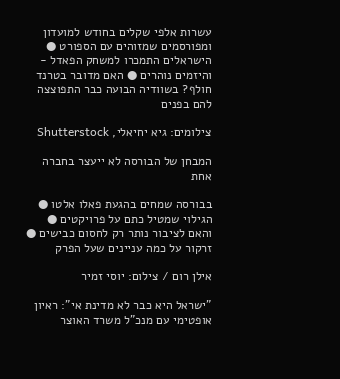עשרות אלפי שקלים בחודש למועדון ומפורסמים שמזוהים עם הספורט ● הישראלים התמכרו למשחק הפאדל - והיזמים נוהרים ● האם מדובר בטרנד חולף? בשוודיה הבועה כבר התפוצצה להם בפנים

צילומים: גיא יחיאלי, Shutterstock

המבחן של הבורסה לא ייעצר בחברה אחת

בבורסה שמחים בהגעת פאלו אלטו ● הגילוי שמטיל כתם על פרויקטים ● והאם לציבור נותר רק לחסום כבישים ● זרקור על כמה עניינים שעל הפרק

אילן רום / צילום: יוסי זמיר

"ישראל היא כבר לא מדינת אי": ראיון אופטימי עם מנכ"ל משרד האוצר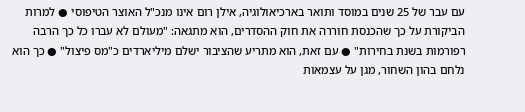עם עבר של 25 שנים במוסד ותואר בארכיאולוגיה, אילן רום אינו מנכ"ל האוצר הטיפוסי ● למרות הביקורת על כך שהכנסת חוררה את חוק ההסדרים, הוא מתגאה: "מעולם לא עברו כל כך הרבה רפורמות בשנת בחירות" ● עם זאת, הוא מתריע שהציבור ישלם מיליארדים כ"מס פיצול" ● כך הוא נלחם בהון השחור, מגן על עצמאות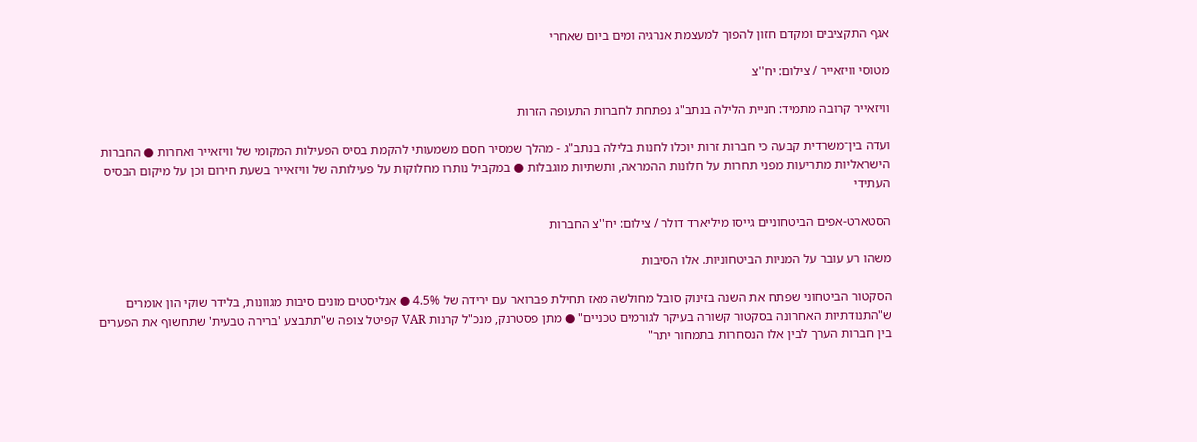אגף התקציבים ומקדם חזון להפוך למעצמת אנרגיה ומים ביום שאחרי

מטוסי וויזאייר / צילום: יח''צ

וויזאייר קרובה מתמיד: חניית הלילה בנתב"ג נפתחת לחברות התעופה הזרות

ועדה בין־משרדית קבעה כי חברות זרות יוכלו לחנות בלילה בנתב"ג - מהלך שמסיר חסם משמעותי להקמת בסיס הפעילות המקומי של וויזאייר ואחרות ● החברות הישראליות מתריעות מפני תחרות על חלונות ההמראה, ותשתיות מוגבלות ● במקביל נותרו מחלוקות על פעילותה של וויזאייר בשעת חירום וכן על מיקום הבסיס העתידי

הסטארט-אפים הביטחוניים גייסו מיליארד דולר / צילום: יח''צ החברות

משהו רע עובר על המניות הביטחוניות. אלו הסיבות

הסקטור הביטחוני שפתח את השנה בזינוק סובל מחולשה מאז תחילת פברואר עם ירידה של 4.5% ● אנליסטים מונים סיבות מגוונות, בלידר שוקי הון אומרים ש"התנודתיות האחרונה בסקטור קשורה בעיקר לגורמים טכניים" ● מתן פסטרנק, מנכ"ל קרנות VAR קפיטל צופה ש"תתבצע 'ברירה טבעית' שתחשוף את הפערים בין חברות הערך לבין אלו הנסחרות בתמחור יתר"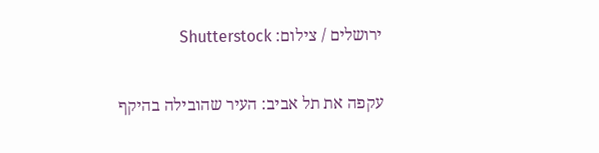ירושלים / צילום: Shutterstock

עקפה את תל אביב: העיר שהובילה בהיקף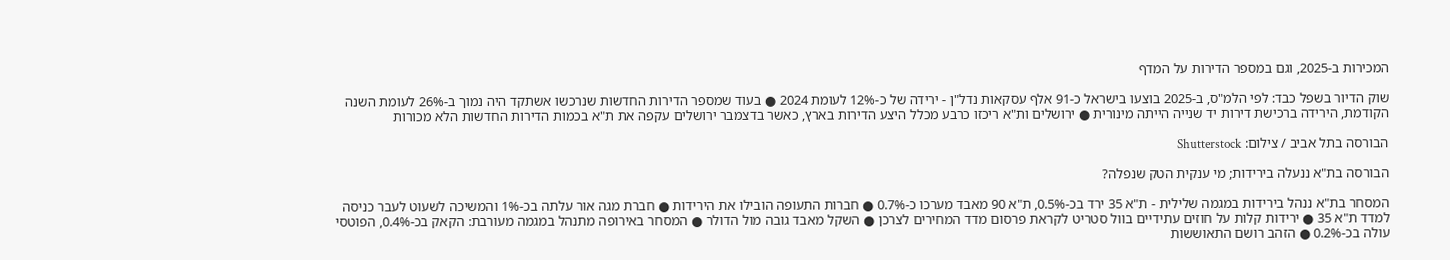המכירות ב-2025, וגם במספר הדירות על המדף

שוק הדיור בשפל כבד: לפי הלמ"ס, ב-2025 בוצעו בישראל כ-91 אלף עסקאות נדל"ן - ירידה של כ-12% לעומת 2024 ● בעוד שמספר הדירות החדשות שנרכשו אשתקד היה נמוך ב-26% לעומת השנה הקודמת, הירידה ברכישת דירות יד שנייה הייתה מינורית ● ירושלים ות"א ריכזו כרבע מכלל היצע הדירות בארץ, כאשר בדצמבר ירושלים עקפה את ת"א בכמות הדירות החדשות הלא מכורות

הבורסה בתל אביב / צילום: Shutterstock

הבורסה בת"א ננעלה בירידות; מי ענקית הטק שנפלה?

המסחר בת"א ננהל בירידות במגמה שלילית - ת"א 35 ירד בכ-0.5%, ת"א 90 מאבד מערכו כ-0.7% ● חברות התעופה הובילו את הירידות ● חברת מגה אור עלתה בכ-1% והמשיכה לשעוט לעבר כניסה למדד ת"א 35 ● ירידות קלות על חוזים עתידיים בוול סטריט לקראת פרסום מדד המחירים לצרכן ● השקל מאבד גובה מול הדולר ● המסחר באירופה מתנהל במגמה מעורבת: הקאק בכ-0.4%, הפוטסי עולה בכ-0.2% ● הזהב רושם התאוששות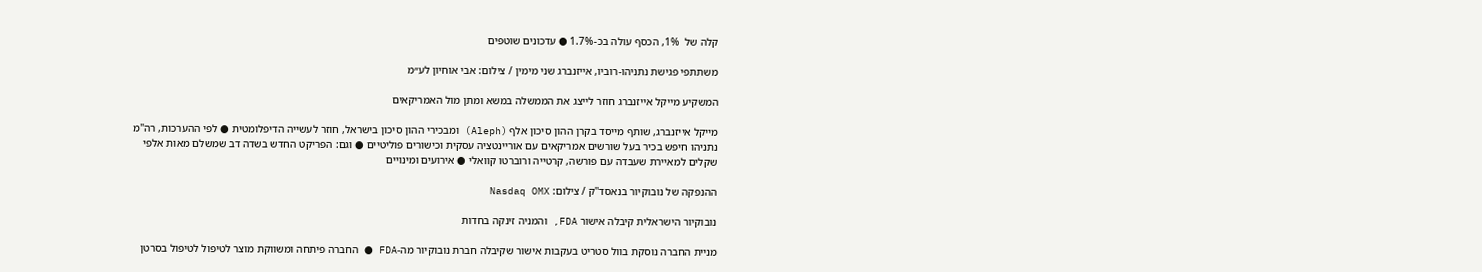קלה של  1%, הכסף עולה בכ-1.7% ● עדכונים שוטפים

משתתפי פגישת נתניהו-רוביו, אייזנברג שני מימין / צילום: אבי אוחיון לע״מ

המשקיע מייקל אייזנברג חוזר לייצג את הממשלה במשא ומתן מול האמריקאים

מייקל אייזנברג, שותף מייסד בקרן ההון סיכון אלף (Aleph) ומבכירי ההון סיכון בישראל, חוזר לעשייה הדיפלומטית ● לפי ההערכות, רה"מ נתניהו חיפש בכיר בעל שורשים אמריקאים עם אוריינטציה עסקית וכישורים פוליטיים ● וגם: הפריקט החדש בשדה דב שמשלם מאות אלפי שקלים למאיירת שעבדה עם פורשה, קרטייה ורוברטו קוואלי ● אירועים ומינויים

ההנפקה של נובוקיור בנאסד''ק / צילום: Nasdaq OMX

נובוקיור הישראלית קיבלה אישור FDA, והמניה זינקה בחדות

מניית החברה נוסקת בוול סטריט בעקבות אישור שקיבלה חברת נובוקיור מה-FDA ● החברה פיתחה ומשווקת מוצר לטיפול לטיפול בסרטן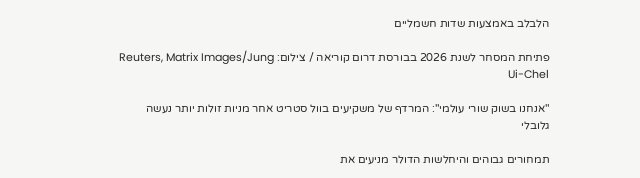הלבלב באמצעות שדות חשמליים

פתיחת המסחר לשנת 2026 בבורסת דרום קוריאה / צילום: Reuters, Matrix Images/Jung Ui-Chel

"אנחנו בשוק שורי עולמי": המרדף של משקיעים בוול סטריט אחר מניות זולות יותר נעשה גלובלי

תמחורים גבוהים והיחלשות הדולר מניעים את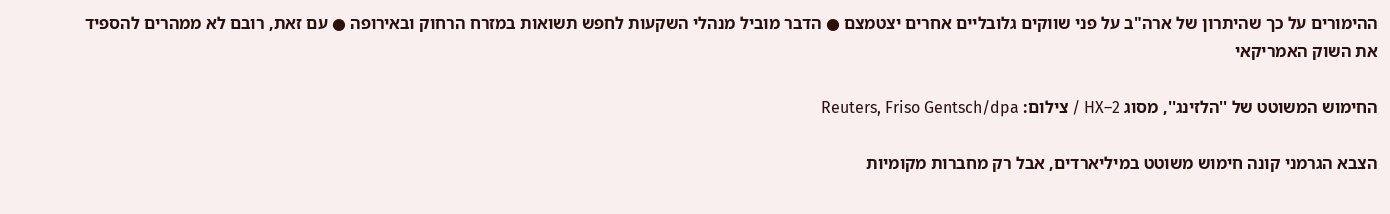ההימורים על כך שהיתרון של ארה"ב על פני שווקים גלובליים אחרים יצטמצם ● הדבר מוביל מנהלי השקעות לחפש תשואות במזרח הרחוק ובאירופה ● עם זאת, רובם לא ממהרים להספיד את השוק האמריקאי

החימוש המשוטט של ''הלזינג'', מסוג HX–2 / צילום: Reuters, Friso Gentsch/dpa

הצבא הגרמני קונה חימוש משוטט במיליארדים, אבל רק מחברות מקומיות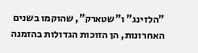"הלזינג" ו"שטארק", שהוקמו בשנים האחרונות, הן הזוכות הגדולות בהזמנה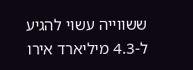ששווייה עשוי להגיע ל-4.3 מיליארד אירו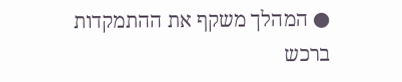● המהלך משקף את ההתמקדות ברכש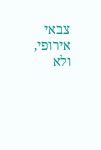צבאי אירופי, ולא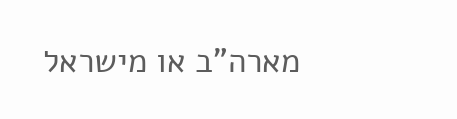מארה"ב או מישראל